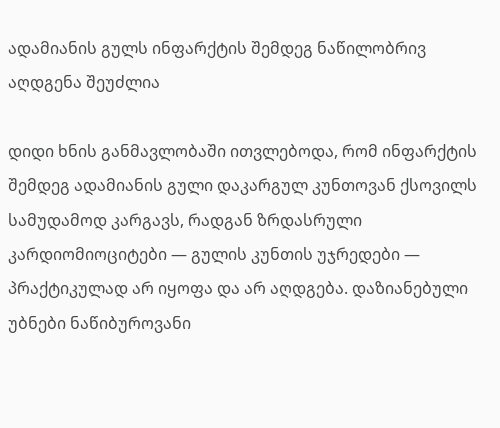ადამიანის გულს ინფარქტის შემდეგ ნაწილობრივ აღდგენა შეუძლია

დიდი ხნის განმავლობაში ითვლებოდა, რომ ინფარქტის შემდეგ ადამიანის გული დაკარგულ კუნთოვან ქსოვილს სამუდამოდ კარგავს, რადგან ზრდასრული კარდიომიოციტები — გულის კუნთის უჯრედები — პრაქტიკულად არ იყოფა და არ აღდგება. დაზიანებული უბნები ნაწიბუროვანი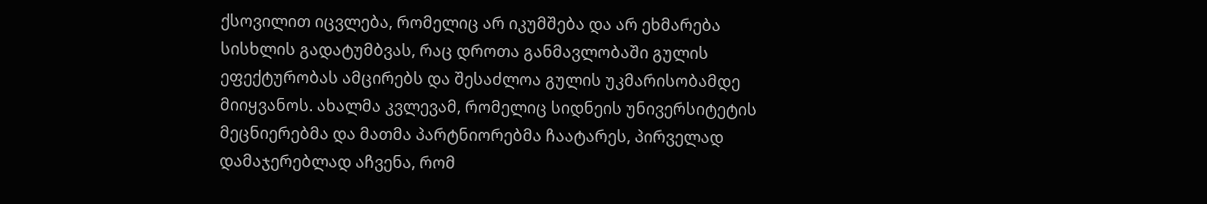ქსოვილით იცვლება, რომელიც არ იკუმშება და არ ეხმარება სისხლის გადატუმბვას, რაც დროთა განმავლობაში გულის ეფექტურობას ამცირებს და შესაძლოა გულის უკმარისობამდე მიიყვანოს. ახალმა კვლევამ, რომელიც სიდნეის უნივერსიტეტის მეცნიერებმა და მათმა პარტნიორებმა ჩაატარეს, პირველად დამაჯერებლად აჩვენა, რომ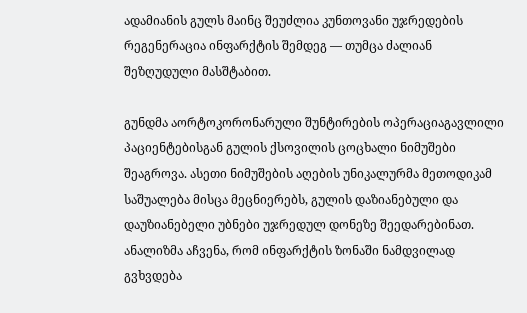ადამიანის გულს მაინც შეუძლია კუნთოვანი უჯრედების რეგენერაცია ინფარქტის შემდეგ — თუმცა ძალიან შეზღუდული მასშტაბით.

გუნდმა აორტოკორონარული შუნტირების ოპერაციაგავლილი პაციენტებისგან გულის ქსოვილის ცოცხალი ნიმუშები შეაგროვა. ასეთი ნიმუშების აღების უნიკალურმა მეთოდიკამ საშუალება მისცა მეცნიერებს, გულის დაზიანებული და დაუზიანებელი უბნები უჯრედულ დონეზე შეედარებინათ. ანალიზმა აჩვენა, რომ ინფარქტის ზონაში ნამდვილად გვხვდება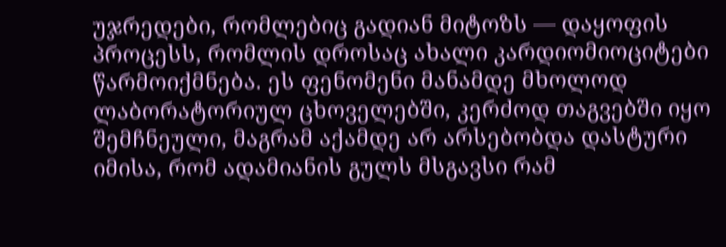უჯრედები, რომლებიც გადიან მიტოზს — დაყოფის პროცესს, რომლის დროსაც ახალი კარდიომიოციტები წარმოიქმნება. ეს ფენომენი მანამდე მხოლოდ ლაბორატორიულ ცხოველებში, კერძოდ თაგვებში იყო შემჩნეული, მაგრამ აქამდე არ არსებობდა დასტური იმისა, რომ ადამიანის გულს მსგავსი რამ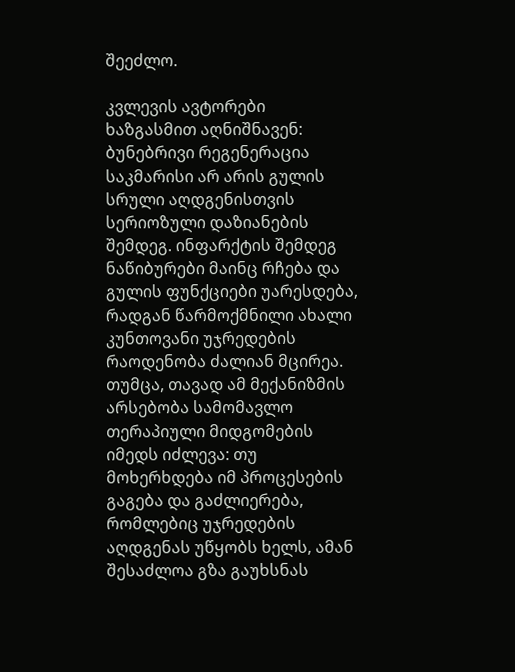შეეძლო.

კვლევის ავტორები ხაზგასმით აღნიშნავენ: ბუნებრივი რეგენერაცია საკმარისი არ არის გულის სრული აღდგენისთვის სერიოზული დაზიანების შემდეგ. ინფარქტის შემდეგ ნაწიბურები მაინც რჩება და გულის ფუნქციები უარესდება, რადგან წარმოქმნილი ახალი კუნთოვანი უჯრედების რაოდენობა ძალიან მცირეა. თუმცა, თავად ამ მექანიზმის არსებობა სამომავლო თერაპიული მიდგომების იმედს იძლევა: თუ მოხერხდება იმ პროცესების გაგება და გაძლიერება, რომლებიც უჯრედების აღდგენას უწყობს ხელს, ამან შესაძლოა გზა გაუხსნას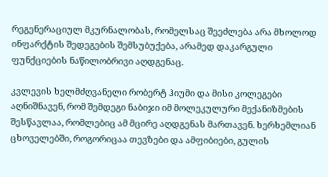რეგენერაციულ მკურნალობას, რომელსაც შეეძლება არა მხოლოდ ინფარქტის შედეგების შემსუბუქება, არამედ დაკარგული ფუნქციების ნაწილობრივი აღდგენაც.

კვლევის ხელმძღვანელი რობერტ ჰიუმი და მისი კოლეგები აღნიშნავენ, რომ შემდეგი ნაბიჯი იმ მოლეკულური მექანიზმების შესწავლაა, რომლებიც ამ მცირე აღდგენას მართავენ. ხერხემლიან ცხოველებში, როგორიცაა თევზები და ამფიბიები, გულის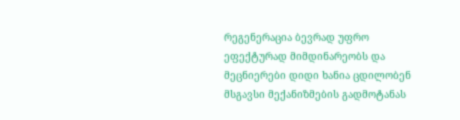რეგენერაცია ბევრად უფრო ეფექტურად მიმდინარეობს და მეცნიერები დიდი ხანია ცდილობენ მსგავსი მექანიზმების გადმოტანას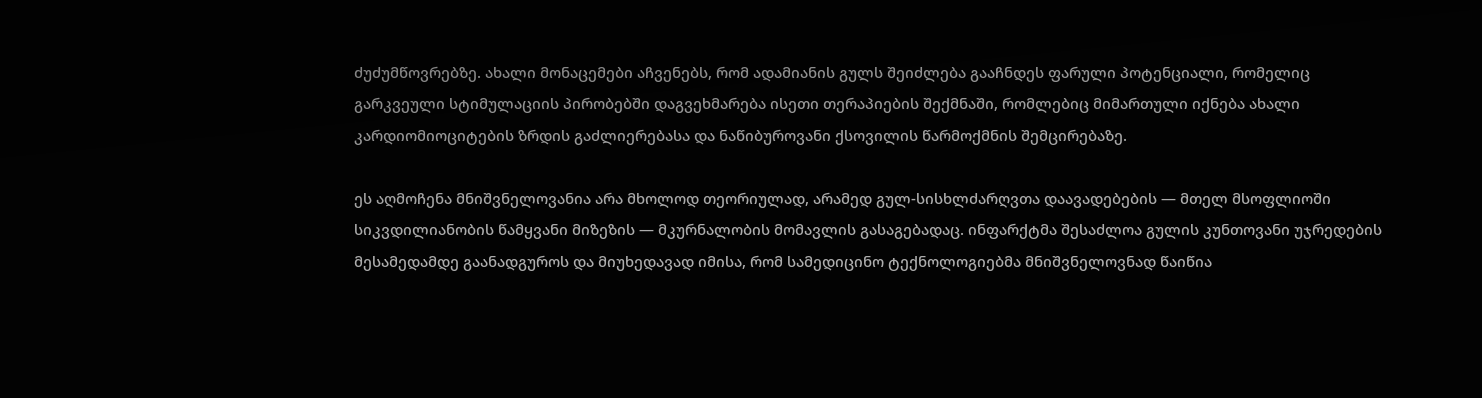ძუძუმწოვრებზე. ახალი მონაცემები აჩვენებს, რომ ადამიანის გულს შეიძლება გააჩნდეს ფარული პოტენციალი, რომელიც გარკვეული სტიმულაციის პირობებში დაგვეხმარება ისეთი თერაპიების შექმნაში, რომლებიც მიმართული იქნება ახალი კარდიომიოციტების ზრდის გაძლიერებასა და ნაწიბუროვანი ქსოვილის წარმოქმნის შემცირებაზე.

ეს აღმოჩენა მნიშვნელოვანია არა მხოლოდ თეორიულად, არამედ გულ-სისხლძარღვთა დაავადებების — მთელ მსოფლიოში სიკვდილიანობის წამყვანი მიზეზის — მკურნალობის მომავლის გასაგებადაც. ინფარქტმა შესაძლოა გულის კუნთოვანი უჯრედების მესამედამდე გაანადგუროს და მიუხედავად იმისა, რომ სამედიცინო ტექნოლოგიებმა მნიშვნელოვნად წაიწია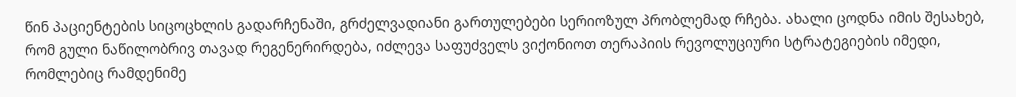წინ პაციენტების სიცოცხლის გადარჩენაში, გრძელვადიანი გართულებები სერიოზულ პრობლემად რჩება. ახალი ცოდნა იმის შესახებ, რომ გული ნაწილობრივ თავად რეგენერირდება, იძლევა საფუძველს ვიქონიოთ თერაპიის რევოლუციური სტრატეგიების იმედი, რომლებიც რამდენიმე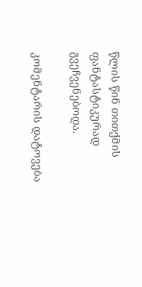წლის წინ თითქმის ფანტასტიკურად გვეჩვენებოდა.

კომენტარის დატოვება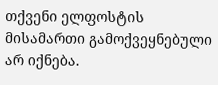თქვენი ელფოსტის მისამართი გამოქვეყნებული არ იქნება.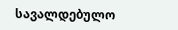სავალდებულო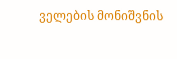ველების მონიშვნის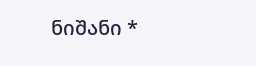ნიშანი *